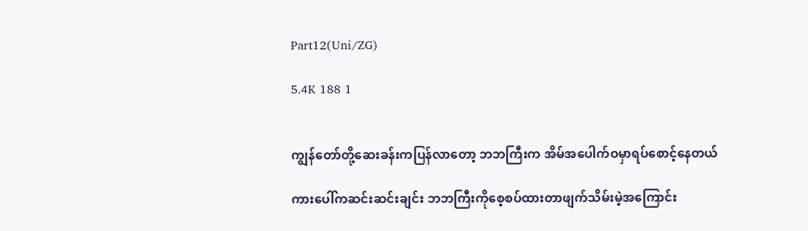Part12(Uni/ZG)

5.4K 188 1


ကျွန်တော်တို့ဆေးခန်းကပြန်လာတော့ ဘဘကြီးက အိမ်အပေါက်ဝမှာရပ်စောင့်နေတယ်

ကားပေါ်ကဆင်းဆင်းချင်း ဘဘကြီးကိုစေ့စပ်ထားတာဖျက်သိမ်းမဲ့အကြောင်း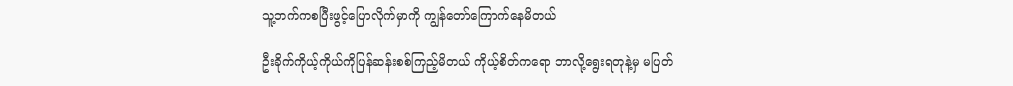သူ့ဘက်ကစပြီးဖွင့်ပြောလိုက်မှာကို ကျွန်တော်ကြောက်နေမိတယ်

ဦးခိုက်ကိုယ့်ကိုယ်ကိုပြန်ဆန်းစစ်ကြည့်မိတယ် ကိုယ့်စိတ်ကရော ဘာလို့ရွေးရတုနဲ့မှ မပြတ်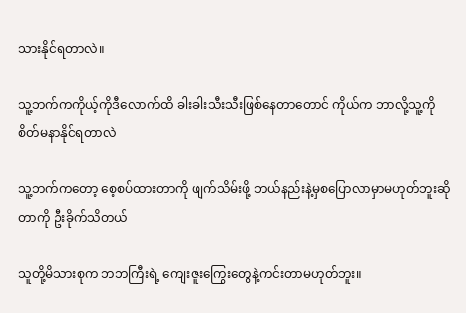သားနိုင်ရတာလဲ။

သူ့ဘက်ကကိုယ့်ကိုဒီလောက်ထိ ခါးခါးသီးသီးဖြစ်နေတာတောင် ကိုယ်က ဘာလို့သူ့ကိုစိတ်မနာနိုင်ရတာလဲ

သူ့ဘက်ကတော့ စေ့စပ်ထားတာကို ဖျက်သိမ်းဖို့ ဘယ်နည်းနဲ့မှစပြောလာမှာမဟုတ်ဘူးဆိုတာကို ဦးခိုက်သိတယ်

သူတို့မိသားစုက ဘဘကြီးရဲ့ ကျေးဇူးကြွေးတွေနဲ့ကင်းတာမဟုတ်ဘူး။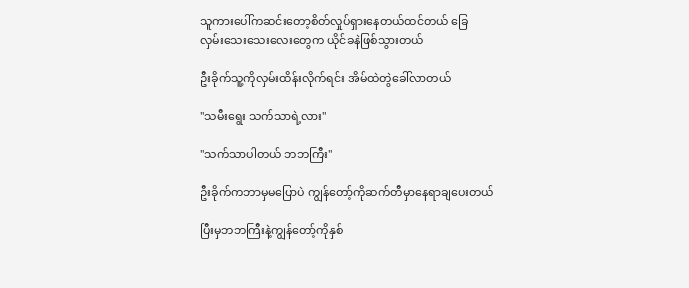သူကားပေါ်ကဆင်းတော့စိတ်လှုပ်ရှားနေတယ်ထင်တယ် ခြေလှမ်း‌သေးသေးလေးတွေက ယိုင်ခနဲဖြစ်သွားတယ်

ဦးခိုက်သူ့ကိုလှမ်းထိန်းလိုက်ရင်း အိမ်ထဲတွဲခေါ်လာတယ်

"သမီးရွေး သက်သာရဲ့လား"

"သက်သာပါတယ် ဘဘကြီး"

ဦးခိုက်ကဘာမှမပြောပဲ ကျွန်တော့်ကိုဆက်တီမှာနေရာချပေးတယ်

ပြီးမှဘဘကြီးနဲ့ကျွန်တော့်ကိုနှစ်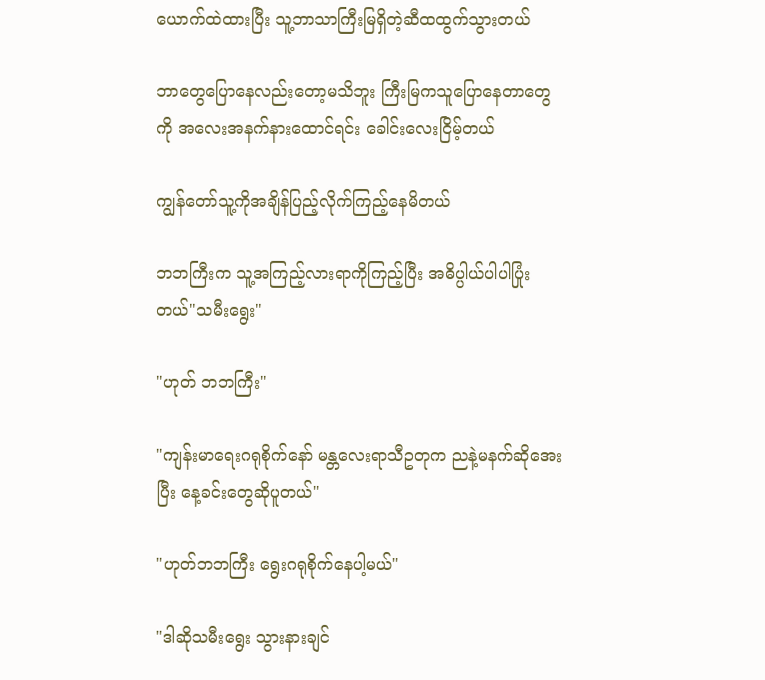ယောက်ထဲထားပြီး သူ့ဘာသာကြီးမြရှိတဲ့ဆီထထွက်သွားတယ်

ဘာတွေပြောနေလည်းတော့မသိဘူး ကြီးမြကသူ‌ပြောနေတာတွေကို အလေးအနက်နား‌ထောင်ရင်း ခေါင်းလေးငြိမ့်တယ်

ကျွန်တော်သူ့ကိုအချိန်ပြည့်လိုက်ကြည့်နေမိတယ်

ဘဘကြီးက သူ့အကြည့်လားရာကိုကြည့်ပြီး အဓိပ္ပါယ်ပါပါပြုံးတယ်"သမီးရွေး"

"ဟုတ် ဘဘကြီး"

"ကျန်းမာရေးဂရုစိုက်နော် မန္တလေးရာသီဥတုက ညနဲ့မနက်ဆိုအေးပြီး နေ့ခင်းတွေဆိုပူတယ်"

"ဟုတ်ဘဘကြီး ရွေးဂရုစိုက်နေပါ့မယ်"

"ဒါဆိုသမီးရွေး သွားနားချင်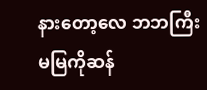နား‌တော့လေ ဘဘကြီး မမြကိုဆန်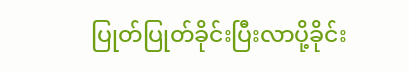ပြုတ်ပြုတ်ခိုင်းပြီးလာပို့ခိုင်း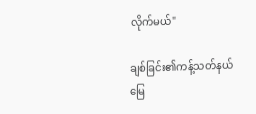လိုက်မယ်"

ချစ်ခြင်း၏ကန့်သတ်နယ်မြေ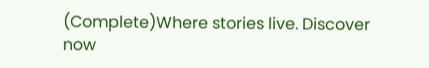(Complete)Where stories live. Discover now